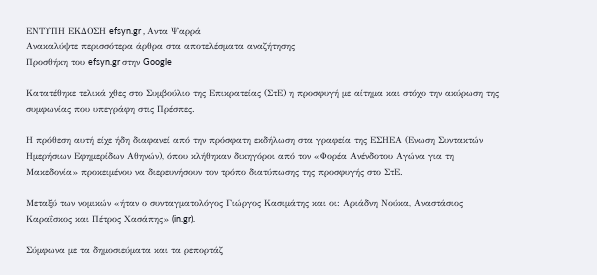ΕΝΤΥΠΗ ΕΚΔΟΣΗ efsyn.gr , Αντα Ψαρρά
Ανακαλύψτε περισσότερα άρθρα στα αποτελέσματα αναζήτησης
Προσθήκη του efsyn.gr στην Google

Κατατέθηκε τελικά χθες στο Συμβούλιο της Επικρατείας (ΣτΕ) η προσφυγή με αίτημα και στόχο την ακύρωση της συμφωνίας που υπεγράφη στις Πρέσπες.

Η πρόθεση αυτή είχε ήδη διαφανεί από την πρόσφατη εκδήλωση στα γραφεία της ΕΣΗΕΑ (Ενωση Συντακτών Ημερήσιων Εφημερίδων Αθηνών), όπου κλήθηκαν δικηγόροι από τον «Φορέα Ανένδοτου Αγώνα για τη Μακεδονία» προκειμένου να διερευνήσουν τον τρόπο διατύπωσης της προσφυγής στο ΣτΕ.

Μεταξύ των νομικών «ήταν ο συνταγματολόγος Γιώργος Κασιμάτης και οι: Αριάδνη Νούκα, Αναστάσιος Καραΐσκος και Πέτρος Χασάπης» (in.gr).

Σύμφωνα με τα δημοσιεύματα και τα ρεπορτάζ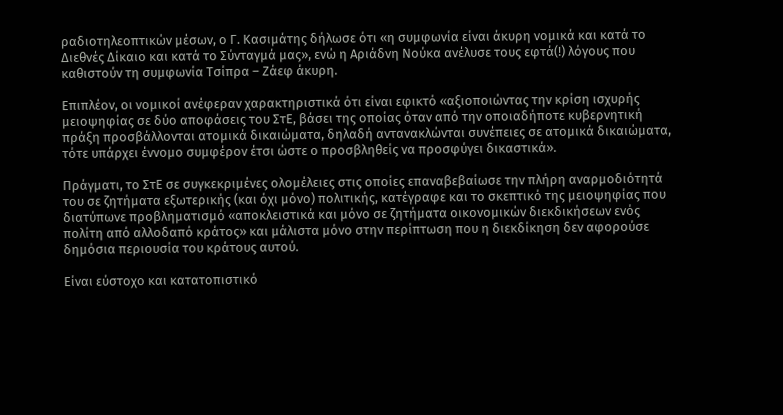ραδιοτηλεοπτικών μέσων, ο Γ. Κασιμάτης δήλωσε ότι «η συμφωνία είναι άκυρη νομικά και κατά το Διεθνές Δίκαιο και κατά το Σύνταγμά μας», ενώ η Αριάδνη Νούκα ανέλυσε τους εφτά(!) λόγους που καθιστούν τη συμφωνία Τσίπρα – Ζάεφ άκυρη.

Επιπλέον, οι νομικοί ανέφεραν χαρακτηριστικά ότι είναι εφικτό «αξιοποιώντας την κρίση ισχυρής μειοψηφίας σε δύο αποφάσεις του ΣτΕ, βάσει της οποίας όταν από την οποιαδήποτε κυβερνητική πράξη προσβάλλονται ατομικά δικαιώματα, δηλαδή αντανακλώνται συνέπειες σε ατομικά δικαιώματα, τότε υπάρχει έννομο συμφέρον έτσι ώστε ο προσβληθείς να προσφύγει δικαστικά».

Πράγματι, το ΣτΕ σε συγκεκριμένες ολομέλειες στις οποίες επαναβεβαίωσε την πλήρη αναρμοδιότητά του σε ζητήματα εξωτερικής (και όχι μόνο) πολιτικής, κατέγραφε και το σκεπτικό της μειοψηφίας που διατύπωνε προβληματισμό «αποκλειστικά και μόνο σε ζητήματα οικονομικών διεκδικήσεων ενός πολίτη από αλλοδαπό κράτος» και μάλιστα μόνο στην περίπτωση που η διεκδίκηση δεν αφορούσε δημόσια περιουσία του κράτους αυτού.

Είναι εύστοχο και κατατοπιστικό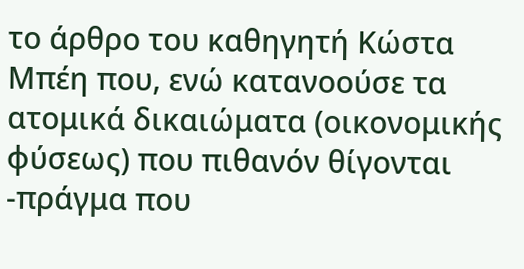το άρθρο του καθηγητή Κώστα Μπέη που, ενώ κατανοούσε τα ατομικά δικαιώματα (οικονομικής φύσεως) που πιθανόν θίγονται -πράγμα που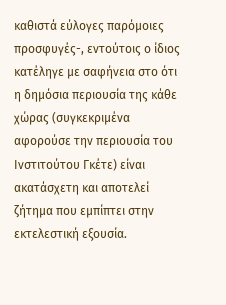καθιστά εύλογες παρόμοιες προσφυγές-, εντούτοις ο ίδιος κατέληγε με σαφήνεια στο ότι η δημόσια περιουσία της κάθε χώρας (συγκεκριμένα αφορούσε την περιουσία του Ινστιτούτου Γκέτε) είναι ακατάσχετη και αποτελεί ζήτημα που εμπίπτει στην εκτελεστική εξουσία.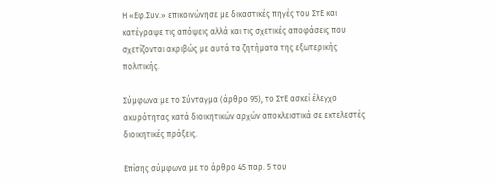Η «Εφ.Συν.» επικοινώνησε με δικαστικές πηγές του ΣτΕ και κατέγραψε τις απόψεις αλλά και τις σχετικές αποφάσεις που σχετίζονται ακριβώς με αυτά τα ζητήματα της εξωτερικής πολιτικής.

Σύμφωνα με το Σύνταγμα (άρθρο 95), το ΣτΕ ασκεί έλεγχο ακυρότητας κατά διοικητικών αρχών αποκλειστικά σε εκτελεστές διοικητικές πράξεις.

Επίσης σύμφωνα με το άρθρο 45 παρ. 5 του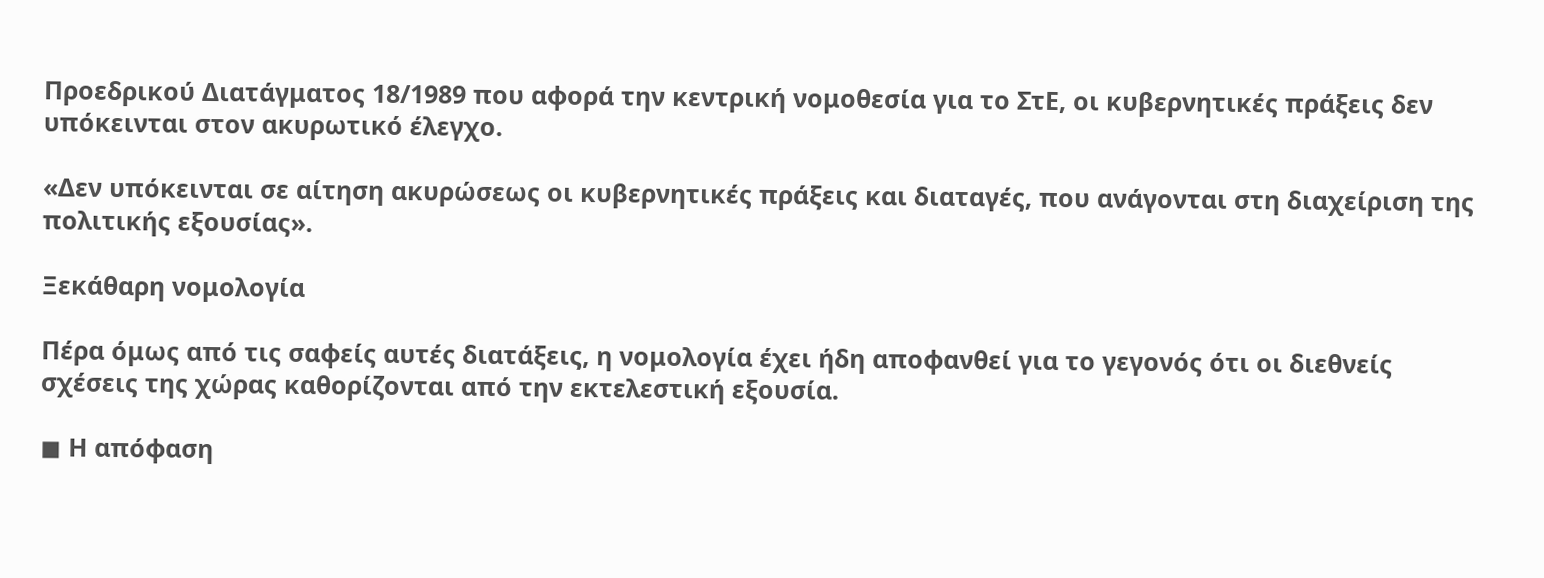Προεδρικού Διατάγματος 18/1989 που αφορά την κεντρική νομοθεσία για το ΣτΕ, οι κυβερνητικές πράξεις δεν υπόκεινται στον ακυρωτικό έλεγχο.

«Δεν υπόκεινται σε αίτηση ακυρώσεως οι κυβερνητικές πράξεις και διαταγές, που ανάγονται στη διαχείριση της πολιτικής εξουσίας».

Ξεκάθαρη νομολογία

Πέρα όμως από τις σαφείς αυτές διατάξεις, η νομολογία έχει ήδη αποφανθεί για το γεγονός ότι οι διεθνείς σχέσεις της χώρας καθορίζονται από την εκτελεστική εξουσία.

◼ Η απόφαση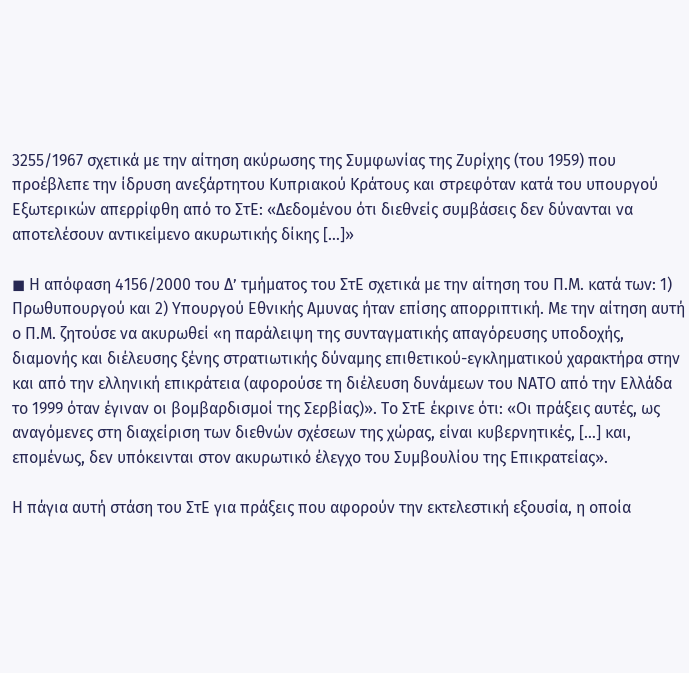3255/1967 σχετικά με την αίτηση ακύρωσης της Συμφωνίας της Ζυρίχης (του 1959) που προέβλεπε την ίδρυση ανεξάρτητου Κυπριακού Κράτους και στρεφόταν κατά του υπουργού Εξωτερικών απερρίφθη από το ΣτΕ: «Δεδομένου ότι διεθνείς συμβάσεις δεν δύνανται να αποτελέσουν αντικείμενο ακυρωτικής δίκης […]»

◼ Η απόφαση 4156/2000 του Δ’ τμήματος του ΣτΕ σχετικά με την αίτηση του Π.Μ. κατά των: 1) Πρωθυπουργού και 2) Υπουργού Εθνικής Αμυνας ήταν επίσης απορριπτική. Με την αίτηση αυτή ο Π.Μ. ζητούσε να ακυρωθεί «η παράλειψη της συνταγματικής απαγόρευσης υποδοχής, διαμονής και διέλευσης ξένης στρατιωτικής δύναμης επιθετικού-εγκληματικού χαρακτήρα στην και από την ελληνική επικράτεια (αφορούσε τη διέλευση δυνάμεων του ΝΑΤΟ από την Ελλάδα το 1999 όταν έγιναν οι βομβαρδισμοί της Σερβίας)». Το ΣτΕ έκρινε ότι: «Οι πράξεις αυτές, ως αναγόμενες στη διαχείριση των διεθνών σχέσεων της χώρας, είναι κυβερνητικές, […] και, επομένως, δεν υπόκεινται στον ακυρωτικό έλεγχο του Συμβουλίου της Επικρατείας».

Η πάγια αυτή στάση του ΣτΕ για πράξεις που αφορούν την εκτελεστική εξουσία, η οποία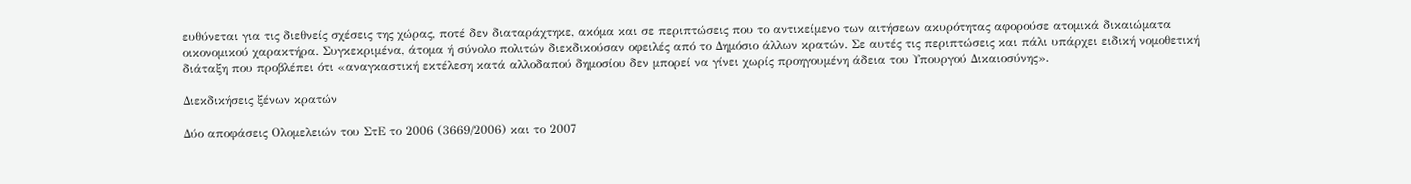ευθύνεται για τις διεθνείς σχέσεις της χώρας, ποτέ δεν διαταράχτηκε, ακόμα και σε περιπτώσεις που το αντικείμενο των αιτήσεων ακυρότητας αφορούσε ατομικά δικαιώματα οικονομικού χαρακτήρα. Συγκεκριμένα, άτομα ή σύνολο πολιτών διεκδικούσαν οφειλές από το Δημόσιο άλλων κρατών. Σε αυτές τις περιπτώσεις και πάλι υπάρχει ειδική νομοθετική διάταξη που προβλέπει ότι «αναγκαστική εκτέλεση κατά αλλοδαπού δημοσίου δεν μπορεί να γίνει χωρίς προηγουμένη άδεια του Υπουργού Δικαιοσύνης».

Διεκδικήσεις ξένων κρατών

Δύο αποφάσεις Ολομελειών του ΣτΕ το 2006 (3669/2006) και το 2007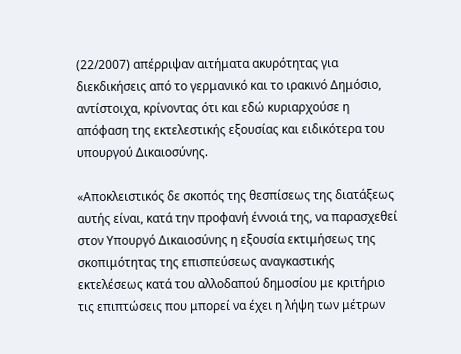(22/2007) απέρριψαν αιτήματα ακυρότητας για διεκδικήσεις από το γερμανικό και το ιρακινό Δημόσιο, αντίστοιχα, κρίνοντας ότι και εδώ κυριαρχούσε η απόφαση της εκτελεστικής εξουσίας και ειδικότερα του υπουργού Δικαιοσύνης.

«Αποκλειστικός δε σκοπός της θεσπίσεως της διατάξεως αυτής είναι, κατά την προφανή έννοιά της, να παρασχεθεί στον Υπουργό Δικαιοσύνης η εξουσία εκτιμήσεως της σκοπιμότητας της επισπεύσεως αναγκαστικής εκτελέσεως κατά του αλλοδαπού δημοσίου με κριτήριο τις επιπτώσεις που μπορεί να έχει η λήψη των μέτρων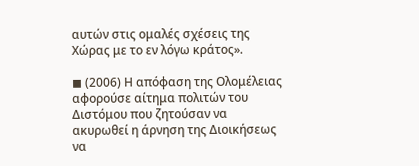αυτών στις ομαλές σχέσεις της Χώρας με το εν λόγω κράτος».

◼ (2006) Η απόφαση της Ολομέλειας αφορούσε αίτημα πολιτών του Διστόμου που ζητούσαν να ακυρωθεί η άρνηση της Διοικήσεως να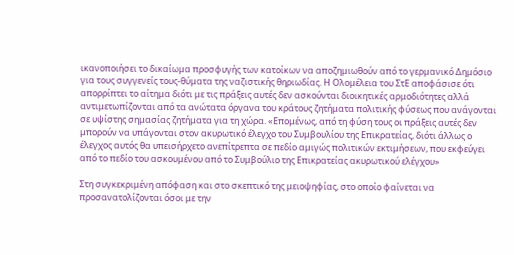ικανοποιήσει το δικαίωμα προσφυγής των κατοίκων να αποζημιωθούν από το γερμανικό Δημόσιο για τους συγγενείς τους-θύματα της ναζιστικής θηριωδίας. Η Ολομέλεια του ΣτΕ αποφάσισε ότι απορρίπτει το αίτημα διότι με τις πράξεις αυτές δεν ασκούνται διοικητικές αρμοδιότητες αλλά αντιμετωπίζονται από τα ανώτατα όργανα του κράτους ζητήματα πολιτικής φύσεως που ανάγονται σε υψίστης σημασίας ζητήματα για τη χώρα. «Επομένως, από τη φύση τους οι πράξεις αυτές δεν μπορούν να υπάγονται στον ακυρωτικό έλεγχο του Συμβουλίου της Επικρατείας, διότι άλλως ο έλεγχος αυτός θα υπεισήρχετο ανεπίτρεπτα σε πεδίο αμιγώς πολιτικών εκτιμήσεων, που εκφεύγει από το πεδίο του ασκουμένου από το Συμβούλιο της Επικρατείας ακυρωτικού ελέγχου»

Στη συγκεκριμένη απόφαση και στο σκεπτικό της μειοψηφίας, στο οποίο φαίνεται να προσανατολίζονται όσοι με την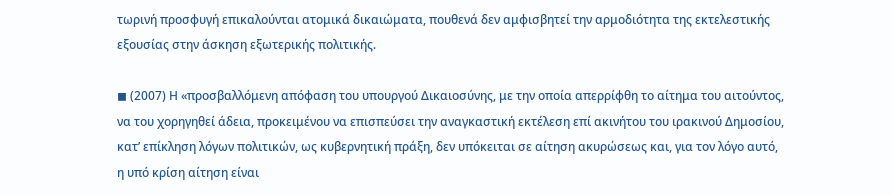τωρινή προσφυγή επικαλούνται ατομικά δικαιώματα, πουθενά δεν αμφισβητεί την αρμοδιότητα της εκτελεστικής εξουσίας στην άσκηση εξωτερικής πολιτικής.

◼ (2007) Η «προσβαλλόμενη απόφαση του υπουργού Δικαιοσύνης, με την οποία απερρίφθη το αίτημα του αιτούντος, να του χορηγηθεί άδεια, προκειμένου να επισπεύσει την αναγκαστική εκτέλεση επί ακινήτου του ιρακινού Δημοσίου, κατ’ επίκληση λόγων πολιτικών, ως κυβερνητική πράξη, δεν υπόκειται σε αίτηση ακυρώσεως και, για τον λόγο αυτό, η υπό κρίση αίτηση είναι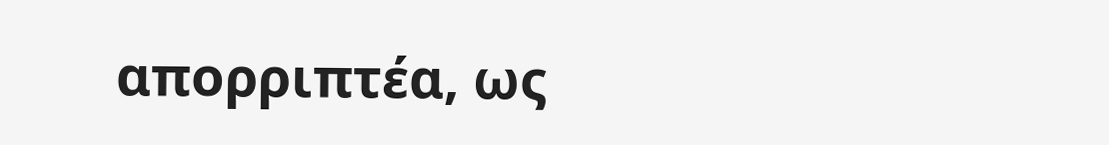απορριπτέα, ως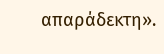απαράδεκτη».